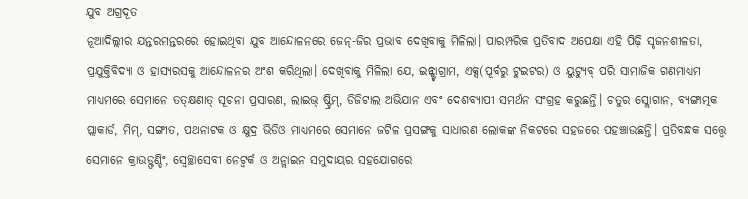ଯୁବ ଅଗ୍ରଦୂତ
ନୂଆଦିଲ୍ଲୀର ଯନ୍ତରମନ୍ତରରେ ହୋଇଥିବା ଯୁବ ଆନ୍ଦୋଳନରେ ଜେନ୍-ଜିର ପ୍ରଭାବ ଦେଖିବାକୁ ମିଳିଲା। ପାରମ୍ପରିକ ପ୍ରତିବାଦ ଅପେକ୍ଷା ଏହି ପିଢ଼ି ସୃଜନଶୀଳତା, ପ୍ରଯୁକ୍ତିବିଦ୍ୟା ଓ ହାସ୍ୟରସକୁ ଆନ୍ଦୋଳନର ଅଂଶ କରିଥିଲା। ଦେଖିବାକୁ ମିଳିଲା ଯେ, ଇନ୍ଷ୍ଟାଗ୍ରାମ, ଏକ୍ସ(ପୂର୍ବରୁ ଟୁଇଟର) ଓ ୟୁଟ୍ୟୁବ୍ ପରି ସାମାଜିକ ଗଣମାଧ୍ୟମ ମାଧ୍ୟମରେ ସେମାନେ ତତ୍କ୍ଷଣାତ୍ ସୂଚନା ପ୍ରସାରଣ, ଲାଇଭ୍ ଷ୍ଟ୍ରିମ୍, ଡିଜିଟାଲ ଅଭିଯାନ ଏବଂ ଦେଶବ୍ୟାପୀ ସମର୍ଥନ ସଂଗ୍ରହ କରୁଛନ୍ତି। ଚତୁର ସ୍ଲୋଗାନ, ବ୍ୟଙ୍ଗାତ୍ମକ ପ୍ଲାକାର୍ଡ, ମିମ୍, ସଙ୍ଗୀତ, ପଥନାଟକ ଓ କ୍ଷୁଦ୍ର ଭିଡିଓ ମାଧ୍ୟମରେ ସେମାନେ ଜଟିଳ ପ୍ରସଙ୍ଗକୁ ସାଧାରଣ ଲୋକଙ୍କ ନିକଟରେ ସହଜରେ ପହଞ୍ଚାଉଛନ୍ତି। ପ୍ରତିବନ୍ଧକ ସତ୍ତ୍ୱେ ସେମାନେ କ୍ରାଉଡ୍ଫଣ୍ଡିଂ, ସ୍ବେଚ୍ଛାସେବୀ ନେଟ୍ୱର୍କ ଓ ଅନ୍ଲାଇନ ସମୁଦାୟର ସହଯୋଗରେ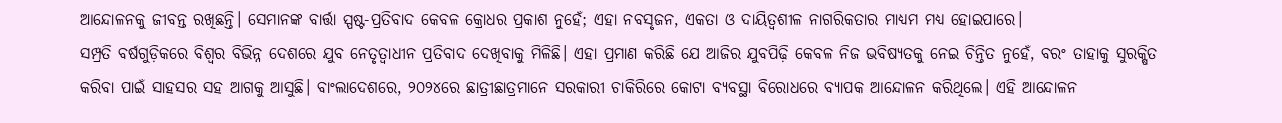ଆନ୍ଦୋଳନକୁ ଜୀବନ୍ତ ରଖିଛନ୍ତି। ସେମାନଙ୍କ ବାର୍ତ୍ତା ସ୍ପଷ୍ଟ-ପ୍ରତିବାଦ କେବଳ କ୍ରୋଧର ପ୍ରକାଶ ନୁହେଁ; ଏହା ନବସୃଜନ, ଏକତା ଓ ଦାୟିତ୍ୱଶୀଳ ନାଗରିକତାର ମାଧ୍ୟମ ମଧ୍ୟ ହୋଇପାରେ।
ସମ୍ପ୍ରତି ବର୍ଷଗୁଡ଼ିକରେ ବିଶ୍ୱର ବିଭିନ୍ନ ଦେଶରେ ଯୁବ ନେତୃତ୍ୱାଧୀନ ପ୍ରତିବାଦ ଦେଖିବାକୁ ମିଳିଛି। ଏହା ପ୍ରମାଣ କରିଛି ଯେ ଆଜିର ଯୁବପିଢ଼ି କେବଳ ନିଜ ଭବିଷ୍ୟତକୁ ନେଇ ଚିନ୍ତିତ ନୁହେଁ, ବରଂ ତାହାକୁ ସୁରକ୍ଷିତ କରିବା ପାଇଁ ସାହସର ସହ ଆଗକୁ ଆସୁଛି। ବାଂଲାଦେଶରେ, ୨୦୨୪ରେ ଛାତ୍ରୀଛାତ୍ରମାନେ ସରକାରୀ ଚାକିରିରେ କୋଟା ବ୍ୟବସ୍ଥା ବିରୋଧରେ ବ୍ୟାପକ ଆନ୍ଦୋଳନ କରିଥିଲେ। ଏହି ଆନ୍ଦୋଳନ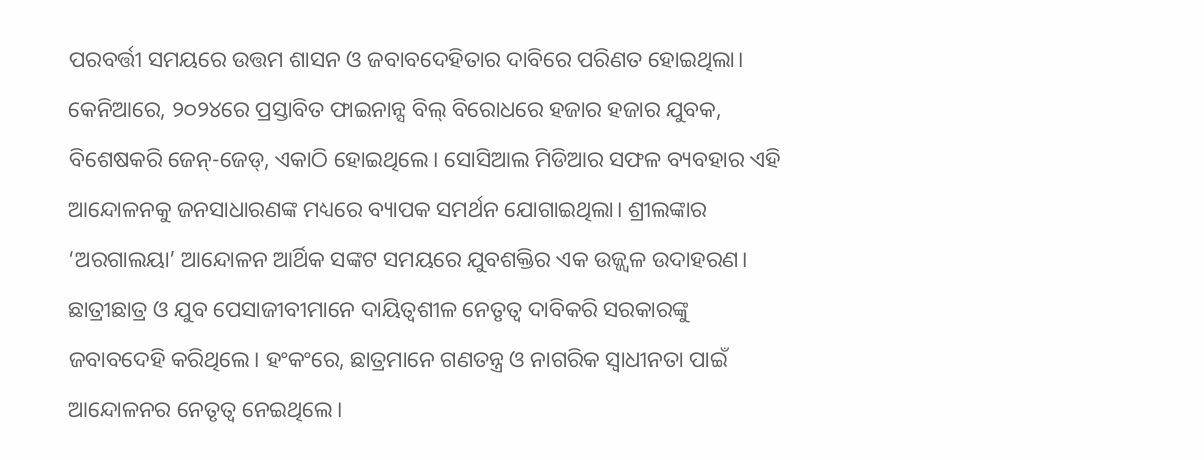ପରବର୍ତ୍ତୀ ସମୟରେ ଉତ୍ତମ ଶାସନ ଓ ଜବାବଦେହିତାର ଦାବିରେ ପରିଣତ ହୋଇଥିଲା। କେନିଆରେ, ୨୦୨୪ରେ ପ୍ରସ୍ତାବିତ ଫାଇନାନ୍ସ ବିଲ୍ ବିରୋଧରେ ହଜାର ହଜାର ଯୁବକ, ବିଶେଷକରି ଜେନ୍-ଜେଡ୍, ଏକାଠି ହୋଇଥିଲେ। ସୋସିଆଲ ମିଡିଆର ସଫଳ ବ୍ୟବହାର ଏହି ଆନ୍ଦୋଳନକୁ ଜନସାଧାରଣଙ୍କ ମଧ୍ୟରେ ବ୍ୟାପକ ସମର୍ଥନ ଯୋଗାଇଥିଲା। ଶ୍ରୀଲଙ୍କାର ‘ଅରଗାଲୟା’ ଆନ୍ଦୋଳନ ଆର୍ଥିକ ସଙ୍କଟ ସମୟରେ ଯୁବଶକ୍ତିର ଏକ ଉଜ୍ଜ୍ୱଳ ଉଦାହରଣ। ଛାତ୍ରୀଛାତ୍ର ଓ ଯୁବ ପେସାଜୀବୀମାନେ ଦାୟିତ୍ୱଶୀଳ ନେତୃତ୍ୱ ଦାବିକରି ସରକାରଙ୍କୁ ଜବାବଦେହି କରିଥିଲେ। ହଂକଂରେ, ଛାତ୍ରମାନେ ଗଣତନ୍ତ୍ର ଓ ନାଗରିକ ସ୍ବାଧୀନତା ପାଇଁ ଆନ୍ଦୋଳନର ନେତୃତ୍ୱ ନେଇଥିଲେ।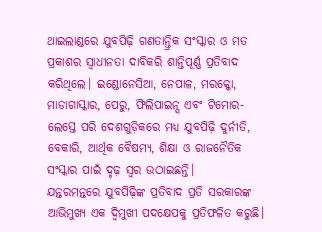ଥାଇଲାଣ୍ଡରେ ଯୁବପିଢ଼ି ଗଣତାନ୍ତ୍ରିକ ସଂସ୍କାର ଓ ମତ ପ୍ରକାଶର ସ୍ବାଧୀନତା ଦାବିକରି ଶାନ୍ତିପୂର୍ଣ୍ଣ ପ୍ରତିବାଦ କରିଥିଲେ। ଇଣ୍ଡୋନେସିଆ, ନେପାଳ, ମରକ୍କୋ, ମାଡାଗାସ୍କାର, ପେରୁ, ଫିଲିପାଇନ୍ସ ଏବଂ ଟିମୋର-ଲେସ୍ତେ ପରି ଦେଶଗୁଡ଼ିକରେ ମଧ୍ୟ ଯୁବପିଢ଼ି ଦୁର୍ନୀତି, ବେକାରି, ଆର୍ଥିକ ବୈଷମ୍ୟ, ଶିକ୍ଷା ଓ ରାଜନୈତିକ ସଂସ୍କାର ପାଇଁ ଦୃଢ଼ ସ୍ବର ଉଠାଇଛନ୍ତି।
ଯନ୍ତରମନ୍ତରେ ଯୁବପିଢ଼ିଙ୍କ ପ୍ରତିବାଦ ପ୍ରତି ସରକାରଙ୍କ ଆଭିମୁଖ୍ୟ ଏକ ଦ୍ୱିମୁଖୀ ପଦକ୍ଷେପକୁ ପ୍ରତିଫଳିତ କରୁଛି।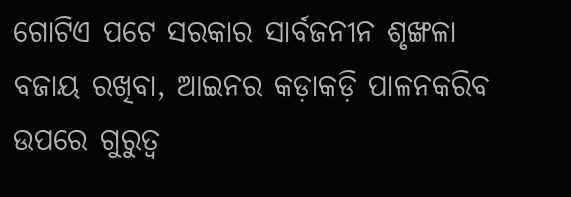ଗୋଟିଏ ପଟେ ସରକାର ସାର୍ବଜନୀନ ଶୃଙ୍ଖଳା ବଜାୟ ରଖିବା, ଆଇନର କଡ଼ାକଡ଼ି ପାଳନକରିବ ଉପରେ ଗୁରୁତ୍ୱ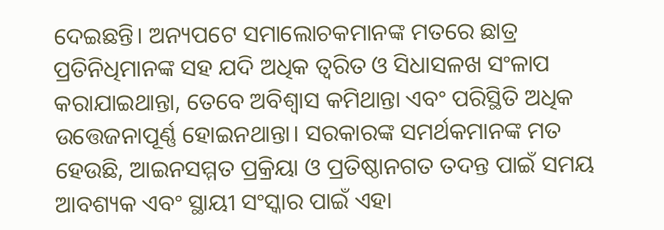ଦେଇଛନ୍ତି। ଅନ୍ୟପଟେ ସମାଲୋଚକମାନଙ୍କ ମତରେ ଛାତ୍ର ପ୍ରତିନିଧିମାନଙ୍କ ସହ ଯଦି ଅଧିକ ତ୍ୱରିତ ଓ ସିଧାସଳଖ ସଂଳାପ କରାଯାଇଥାନ୍ତା, ତେବେ ଅବିଶ୍ୱାସ କମିଥାନ୍ତା ଏବଂ ପରିସ୍ଥିତି ଅଧିକ ଉତ୍ତେଜନାପୂର୍ଣ୍ଣ ହୋଇନଥାନ୍ତା। ସରକାରଙ୍କ ସମର୍ଥକମାନଙ୍କ ମତ ହେଉଛି, ଆଇନସମ୍ମତ ପ୍ରକ୍ରିୟା ଓ ପ୍ରତିଷ୍ଠାନଗତ ତଦନ୍ତ ପାଇଁ ସମୟ ଆବଶ୍ୟକ ଏବଂ ସ୍ଥାୟୀ ସଂସ୍କାର ପାଇଁ ଏହା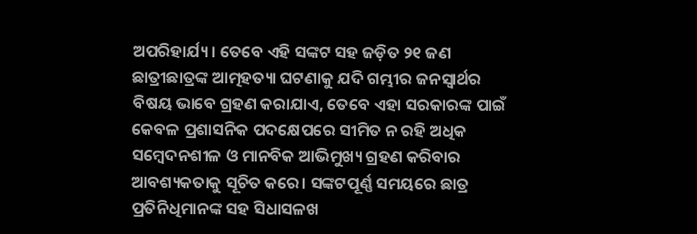ଅପରିହାର୍ଯ୍ୟ। ତେବେ ଏହି ସଙ୍କଟ ସହ ଜଡ଼ିତ ୨୧ ଜଣ ଛାତ୍ରୀଛାତ୍ରଙ୍କ ଆତ୍ମହତ୍ୟା ଘଟଣାକୁ ଯଦି ଗମ୍ଭୀର ଜନସ୍ବାର୍ଥର ବିଷୟ ଭାବେ ଗ୍ରହଣ କରାଯାଏ, ତେବେ ଏହା ସରକାରଙ୍କ ପାଇଁ କେବଳ ପ୍ରଶାସନିକ ପଦକ୍ଷେପରେ ସୀମିତ ନ ରହି ଅଧିକ ସମ୍ବେଦନଶୀଳ ଓ ମାନବିକ ଆଭିମୁଖ୍ୟ ଗ୍ରହଣ କରିବାର ଆବଶ୍ୟକତାକୁ ସୂଚିତ କରେ। ସଙ୍କଟପୂର୍ଣ୍ଣ ସମୟରେ ଛାତ୍ର ପ୍ରତିନିଧିମାନଙ୍କ ସହ ସିଧାସଳଖ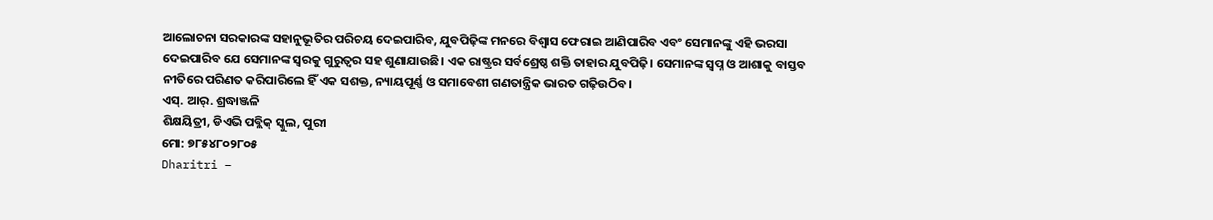ଆଲୋଚନା ସରକାରଙ୍କ ସହାନୁଭୂତିର ପରିଚୟ ଦେଇପାରିବ, ଯୁବପିଢ଼ିଙ୍କ ମନରେ ବିଶ୍ୱାସ ଫେରାଇ ଆଣିପାରିବ ଏବଂ ସେମାନଙ୍କୁ ଏହି ଭରସା ଦେଇପାରିବ ଯେ ସେମାନଙ୍କ ସ୍ବରକୁ ଗୁରୁତ୍ୱର ସହ ଶୁଣାଯାଉଛି। ଏକ ରାଷ୍ଟ୍ରର ସର୍ବଶ୍ରେଷ୍ଠ ଶକ୍ତି ତାହାର ଯୁବପିଢ଼ି। ସେମାନଙ୍କ ସ୍ବପ୍ନ ଓ ଆଶାକୁ ବାସ୍ତବ ନୀତିରେ ପରିଣତ କରିପାରିଲେ ହିଁ ଏକ ସଶକ୍ତ, ନ୍ୟାୟପୂର୍ଣ୍ଣ ଓ ସମାବେଶୀ ଗଣତାନ୍ତ୍ରିକ ଭାରତ ଗଢ଼ିଉଠିବ।
ଏସ୍. ଆର୍. ଶ୍ରଦ୍ଧାଞ୍ଜଳି
ଶିକ୍ଷୟିତ୍ରୀ, ଡିଏଭି ପବ୍ଲିକ୍ ସ୍କୁଲ, ପୁରୀ
ମୋ: ୭୮୫୪୮୦୨୮୦୫
Dharitri –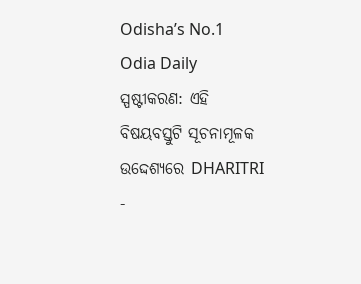Odisha’s No.1 Odia Daily
ସ୍ପଷ୍ଟୀକରଣ: ଏହି ବିଷୟବସ୍ତୁଟି ସୂଚନାମୂଳକ ଉଦ୍ଦେଶ୍ୟରେ DHARITRI -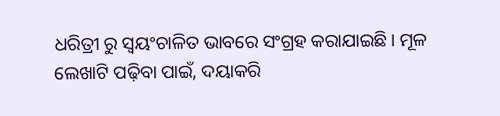ଧରିତ୍ରୀ ରୁ ସ୍ୱୟଂଚାଳିତ ଭାବରେ ସଂଗ୍ରହ କରାଯାଇଛି। ମୂଳ ଲେଖାଟି ପଢ଼ିବା ପାଇଁ, ଦୟାକରି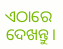ଏଠାରେ ଦେଖନ୍ତୁ।